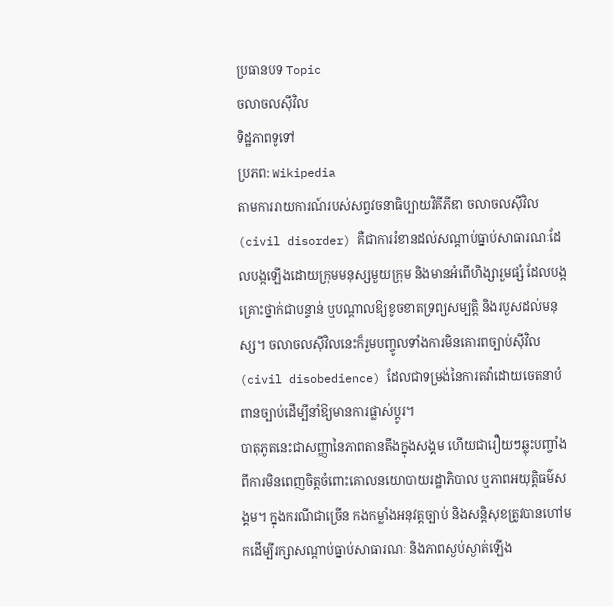ប្រធានបទ Topic
ចលាចលស៊ីវិល
ទិដ្ឋភាពទូទៅ
ប្រភព: Wikipedia
តាមការរាយការណ៍របស់សព្វវចនាធិប្បាយវិគីភីឌា ចលាចលស៊ីវិល (civil disorder) គឺជាការរំខានដល់សណ្ដាប់ធ្នាប់សាធារណៈដែលបង្កឡើងដោយក្រុមមនុស្សមួយក្រុម និងមានអំពើហិង្សារួមផ្សំ ដែលបង្កគ្រោះថ្នាក់ជាបន្ទាន់ ឬបណ្ដាលឱ្យខូចខាតទ្រព្យសម្បត្តិ និងរបួសដល់មនុស្ស។ ចលាចលស៊ីវិលនេះក៏រួមបញ្ចូលទាំងការមិនគោរពច្បាប់ស៊ីវិល (civil disobedience) ដែលជាទម្រង់នៃការតវ៉ាដោយចេតនាបំពានច្បាប់ដើម្បីនាំឱ្យមានការផ្លាស់ប្ដូរ។
បាតុភូតនេះជាសញ្ញានៃភាពតានតឹងក្នុងសង្គម ហើយជារឿយៗឆ្លុះបញ្ចាំងពីការមិនពេញចិត្តចំពោះគោលនយោបាយរដ្ឋាភិបាល ឬភាពអយុត្តិធម៌សង្គម។ ក្នុងករណីជាច្រើន កងកម្លាំងអនុវត្តច្បាប់ និងសន្តិសុខត្រូវបានហៅមកដើម្បីរក្សាសណ្ដាប់ធ្នាប់សាធារណៈ និងភាពស្ងប់ស្ងាត់ឡើង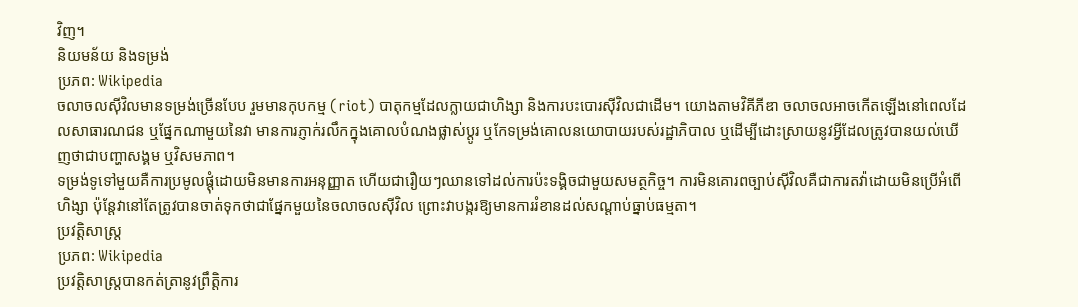វិញ។
និយមន័យ និងទម្រង់
ប្រភព: Wikipedia
ចលាចលស៊ីវិលមានទម្រង់ច្រើនបែប រួមមានកុបកម្ម (riot) បាតុកម្មដែលក្លាយជាហិង្សា និងការបះបោរស៊ីវិលជាដើម។ យោងតាមវិគីភីឌា ចលាចលអាចកើតឡើងនៅពេលដែលសាធារណជន ឬផ្នែកណាមួយនៃវា មានការភ្ញាក់រលឹកក្នុងគោលបំណងផ្លាស់ប្ដូរ ឬកែទម្រង់គោលនយោបាយរបស់រដ្ឋាភិបាល ឬដើម្បីដោះស្រាយនូវអ្វីដែលត្រូវបានយល់ឃើញថាជាបញ្ហាសង្គម ឬវិសមភាព។
ទម្រង់ទូទៅមួយគឺការប្រមូលផ្ដុំដោយមិនមានការអនុញ្ញាត ហើយជារឿយៗឈានទៅដល់ការប៉ះទង្គិចជាមួយសមត្ថកិច្ច។ ការមិនគោរពច្បាប់ស៊ីវិលគឺជាការតវ៉ាដោយមិនប្រើអំពើហិង្សា ប៉ុន្តែវានៅតែត្រូវបានចាត់ទុកថាជាផ្នែកមួយនៃចលាចលស៊ីវិល ព្រោះវាបង្ករឱ្យមានការរំខានដល់សណ្ដាប់ធ្នាប់ធម្មតា។
ប្រវត្តិសាស្ត្រ
ប្រភព: Wikipedia
ប្រវត្តិសាស្ត្របានកត់ត្រានូវព្រឹត្តិការ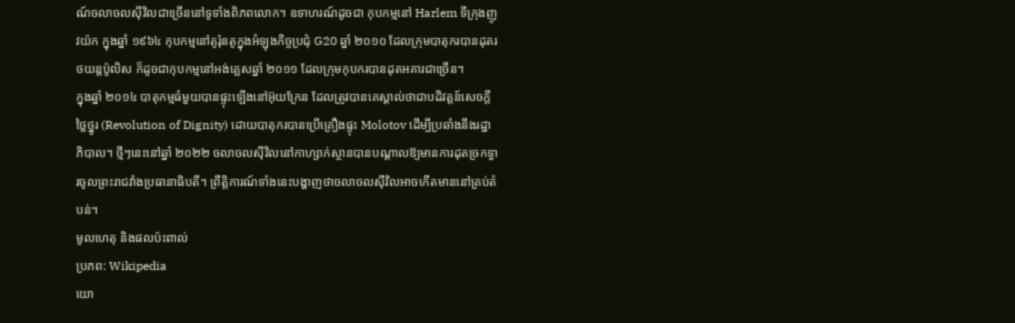ណ៍ចលាចលស៊ីវិលជាច្រើននៅទូទាំងពិភពលោក។ ឧទាហរណ៍ដូចជា កុបកម្មនៅ Harlem ទីក្រុងញូវយ៉ក ក្នុងឆ្នាំ ១៩៦៤ កុបកម្មនៅតូរ៉ុនតូក្នុងអំឡុងកិច្ចប្រជុំ G20 ឆ្នាំ ២០១០ ដែលក្រុមបាតុករបានដុតរថយន្តប៉ូលិស ក៏ដូចជាកុបកម្មនៅអង់គ្លេសឆ្នាំ ២០១១ ដែលក្រុមកុបករបានដុតអគារជាច្រើន។
ក្នុងឆ្នាំ ២០១៤ បាតុកម្មធំមួយបានផ្ទុះឡើងនៅអ៊ុយក្រែន ដែលត្រូវបានគេស្គាល់ថាជាបដិវត្តន៍សេចក្ដីថ្លៃថ្នូរ (Revolution of Dignity) ដោយបាតុករបានប្រើគ្រឿងផ្ទុះ Molotov ដើម្បីប្រឆាំងនឹងរដ្ឋាភិបាល។ ថ្មីៗនេះនៅឆ្នាំ ២០២២ ចលាចលស៊ីវិលនៅកាហ្សាក់ស្ថានបានបណ្ដាលឱ្យមានការដុតច្រកទ្វារចូលព្រះរាជវាំងប្រធានាធិបតី។ ព្រឹត្តិការណ៍ទាំងនេះបង្ហាញថាចលាចលស៊ីវិលអាចកើតមាននៅគ្រប់តំបន់។
មូលហេតុ និងផលប៉ះពាល់
ប្រភព: Wikipedia
យោ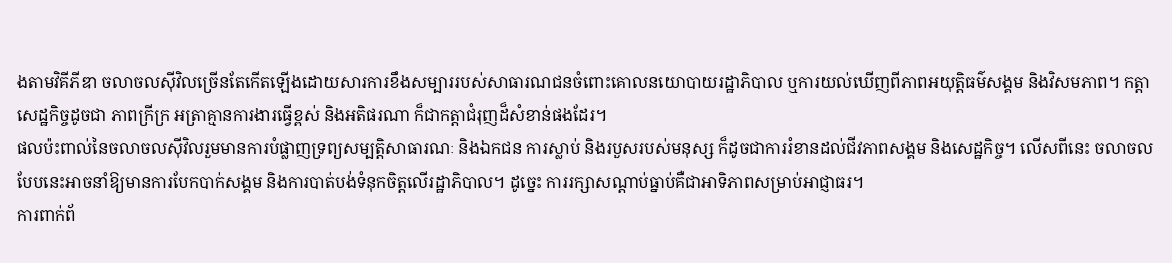ងតាមវិគីភីឌា ចលាចលស៊ីវិលច្រើនតែកើតឡើងដោយសារការខឹងសម្បាររបស់សាធារណជនចំពោះគោលនយោបាយរដ្ឋាភិបាល ឬការយល់ឃើញពីភាពអយុត្តិធម៌សង្គម និងវិសមភាព។ កត្តាសេដ្ឋកិច្ចដូចជា ភាពក្រីក្រ អត្រាគ្មានការងារធ្វើខ្ពស់ និងអតិផរណា ក៏ជាកត្តាជំរុញដ៏សំខាន់ផងដែរ។
ផលប៉ះពាល់នៃចលាចលស៊ីវិលរួមមានការបំផ្លាញទ្រព្យសម្បត្តិសាធារណៈ និងឯកជន ការស្លាប់ និងរបួសរបស់មនុស្ស ក៏ដូចជាការរំខានដល់ជីវភាពសង្គម និងសេដ្ឋកិច្ច។ លើសពីនេះ ចលាចលបែបនេះអាចនាំឱ្យមានការបែកបាក់សង្គម និងការបាត់បង់ទំនុកចិត្តលើរដ្ឋាភិបាល។ ដូច្នេះ ការរក្សាសណ្ដាប់ធ្នាប់គឺជាអាទិភាពសម្រាប់អាជ្ញាធរ។
ការពាក់ព័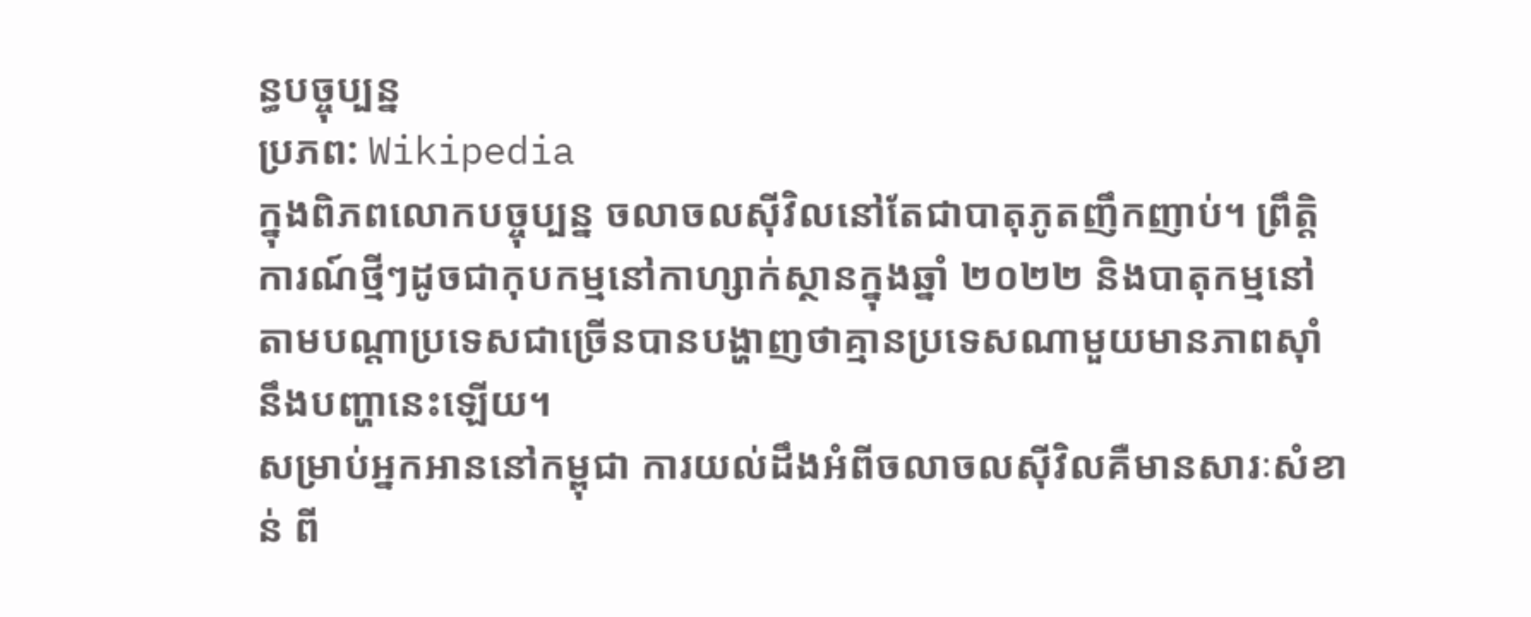ន្ធបច្ចុប្បន្ន
ប្រភព: Wikipedia
ក្នុងពិភពលោកបច្ចុប្បន្ន ចលាចលស៊ីវិលនៅតែជាបាតុភូតញឹកញាប់។ ព្រឹត្តិការណ៍ថ្មីៗដូចជាកុបកម្មនៅកាហ្សាក់ស្ថានក្នុងឆ្នាំ ២០២២ និងបាតុកម្មនៅតាមបណ្ដាប្រទេសជាច្រើនបានបង្ហាញថាគ្មានប្រទេសណាមួយមានភាពស៊ាំនឹងបញ្ហានេះឡើយ។
សម្រាប់អ្នកអាននៅកម្ពុជា ការយល់ដឹងអំពីចលាចលស៊ីវិលគឺមានសារៈសំខាន់ ពី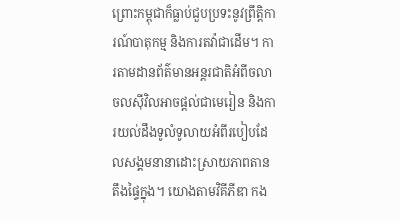ព្រោះកម្ពុជាក៏ធ្លាប់ជួបប្រទះនូវព្រឹត្តិការណ៍បាតុកម្ម និងការតវ៉ាជាដើម។ ការតាមដានព័ត៌មានអន្តរជាតិអំពីចលាចលស៊ីវិលអាចផ្ដល់ជាមេរៀន និងការយល់ដឹងទូលំទូលាយអំពីរបៀបដែលសង្គមនានាដោះស្រាយភាពតានតឹងផ្ទៃក្នុង។ យោងតាមវិគីភីឌា កង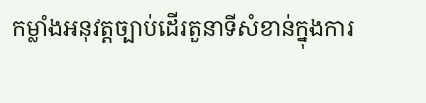កម្លាំងអនុវត្តច្បាប់ដើរតួនាទីសំខាន់ក្នុងការ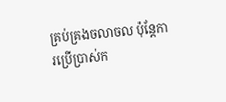គ្រប់គ្រងចលាចល ប៉ុន្តែការប្រើប្រាស់ក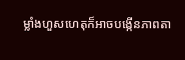ម្លាំងហួសហេតុក៏អាចបង្កើនភាពតា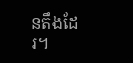នតឹងដែរ។